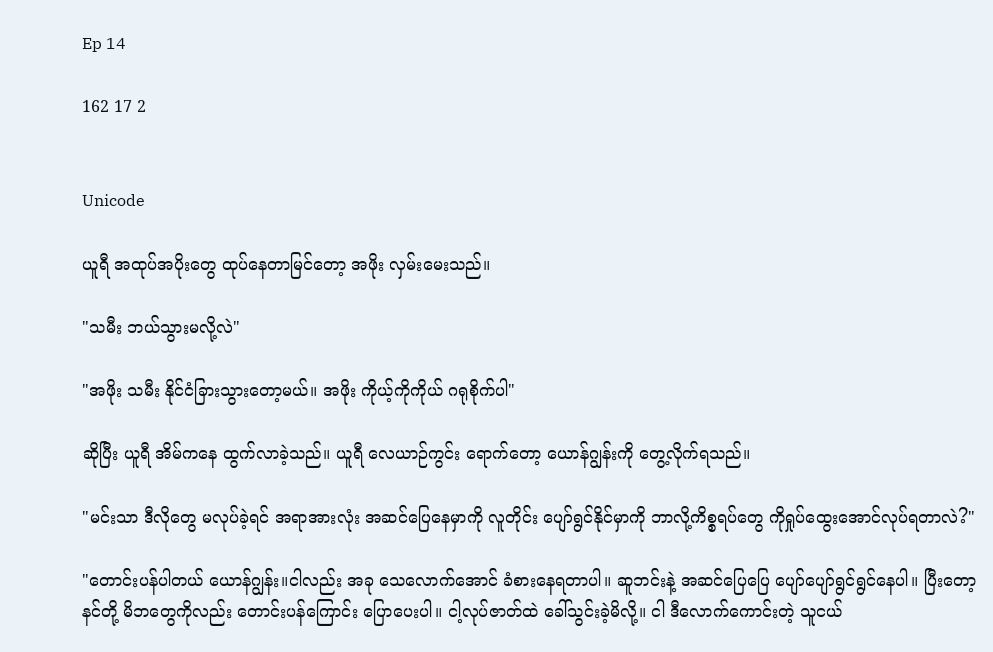Ep 14

162 17 2


Unicode

ယူရီ အထုပ်အပိုးတွေ ထုပ်နေတာမြင်တော့ အဖိုး လှမ်းမေးသည်။

"သမီး ဘယ်သွားမလို့လဲ"

"အဖိုး သမီး နိုင်ငံခြားသွားတော့မယ်။ အဖိုး ကိုယ့်ကိုကိုယ် ဂရုစိုက်ပါ"

ဆိုပြီး ယူရီ အိမ်ကနေ ထွက်လာခဲ့သည်။ ယူရီ လေယာဉ်ကွင်း ရောက်တော့ ယောန်ဂျွန်းကို တွေ့လိုက်ရသည်။

"မင်းသာ ဒီလိုတွေ မလုပ်ခဲ့ရင် အရာအားလုံး အဆင်ပြေနေမှာကို လူတိုင်း ပျော်ရွင်နိုင်မှာကို ဘာလို့ကိစ္စရပ်တွေ ကိုရှုပ်ထွေးအောင်လုပ်ရတာလဲ?"

"တောင်းပန်ပါတယ် ယောန်ဂျွန်း။ငါလည်း အခု သေလောက်အောင် ခံစားနေရတာပါ။ ဆူဘင်းနဲ့ အဆင်ပြေပြေ ပျော်ပျော်ရွင်ရွင်နေပါ။ ပြီးတော့ နင်တို့ မိဘတွေကိုလည်း တောင်းပန်ကြောင်း ပြောပေးပါ။ ငါ့လုပ်ဇာတ်ထဲ ခေါ်သွင်းခဲ့မိလို့။ ငါ ဒီလောက်ကောင်းတဲ့ သူငယ်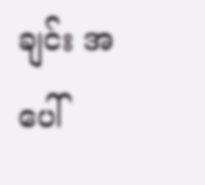ချင်း အပေါ်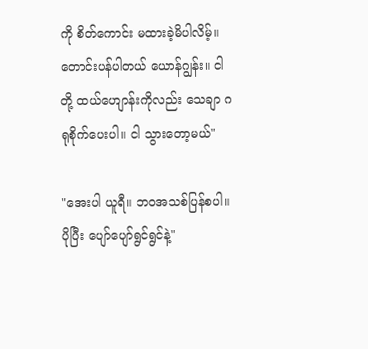ကို စိတ်ကောင်း မထားခဲ့မိပါလိမ့်။ တောင်းပန်ပါတယ် ယောန်ဂျွန်း။ ငါတို့ ထယ်ဟျောန်းကိုလည်း သေချာ ဂရုစိုက်ပေးပါ။ ငါ သွားတော့မယ်"

"အေးပါ ယူရီ။ ဘ၀အသစ်ပြန်စပါ။ ပိုပြီး ပျော်ပျော်ရွင်ရွင်နဲ့"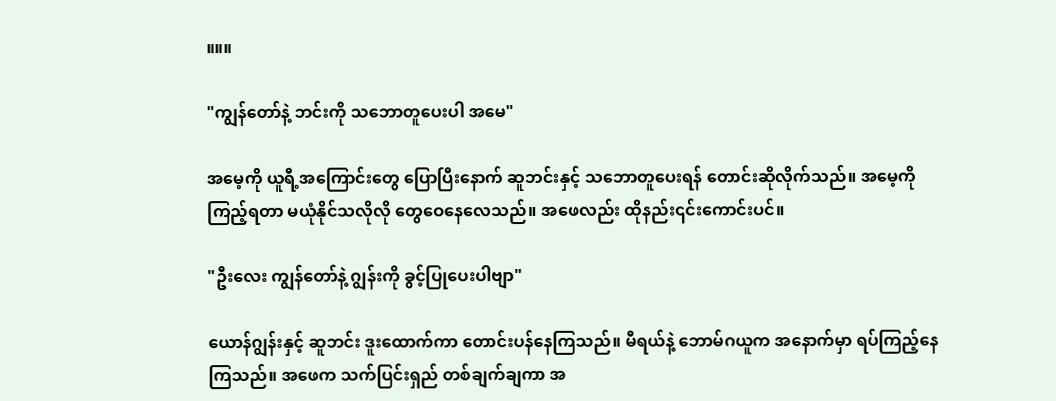။။။

"ကျွန်တော်နဲ့ ဘင်းကို သဘောတူပေးပါ အမေ"

အမေ့ကို ယူရီ့အကြောင်းတွေ ပြောပြီးနောက် ဆူဘင်းနှင့် သဘောတူပေးရန် တောင်းဆိုလိုက်သည်။ အမေ့ကို ကြည့်ရတာ မယုံနိုင်သလိုလို တွေဝေနေလေသည်။ အဖေလည်း ထိုနည်း၎င်းကောင်းပင်။

"ဦးလေး ကျွန်တော်နဲ့ ဂျွန်းကို ခွင့်ပြုပေးပါဗျာ"

ယောန်ဂျွန်းနှင့် ဆူဘင်း ဒူးထောက်ကာ တောင်းပန်နေကြသည်။ မီရယ်နဲ့ ဘောမ်ဂယူက အနောက်မှာ ရပ်ကြည့်နေကြသည်။ အဖေက သက်ပြင်းရှည် တစ်ချက်ချကာ အ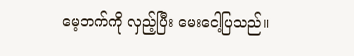မေ့ဘက်ကို လှည့်ပြီး မေးငေါ့ပြသည်။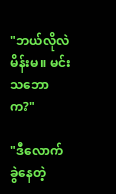"ဘယ်လိုလဲ မိန်းမ။ မင်း သဘောက?"

"ဒီလောက် ခွဲနေတဲ့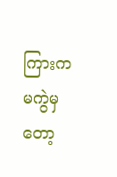ကြားက မကွဲမှတော့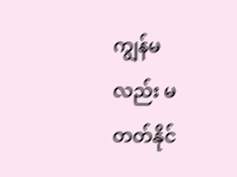ကျွန်မလည်း မတတ်နိုင်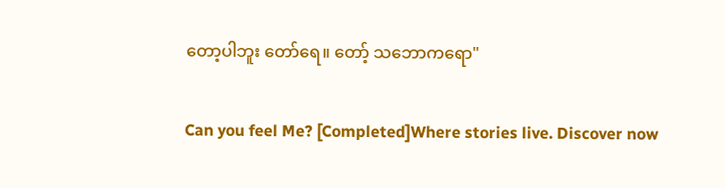တော့ပါဘူး တော်ရေ။ တော့် သဘောကရော"

Can you feel Me? [Completed]Where stories live. Discover now